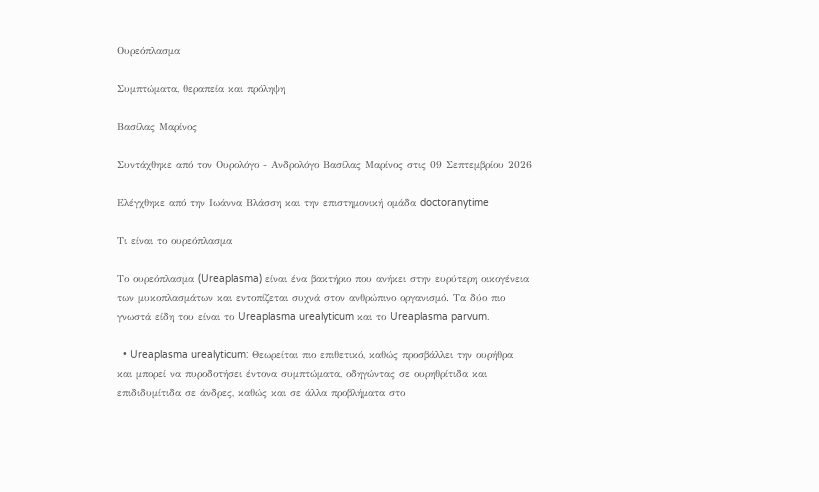Ουρεόπλασμα

Συμπτώματα, θεραπεία και πρόληψη

Βασίλας Μαρίνος

Συντάχθηκε από τον Ουρολόγο - Ανδρολόγο Βασίλας Μαρίνος στις 09 Σεπτεμβρίου 2026

Ελέγχθηκε από την Ιωάννα Βλάσση και την επιστημονική ομάδα doctoranytime

Τι είναι το ουρεόπλασμα

Το ουρεόπλασμα (Ureaplasma) είναι ένα βακτήριο που ανήκει στην ευρύτερη οικογένεια των μυκοπλασμάτων και εντοπίζεται συχνά στον ανθρώπινο οργανισμό. Τα δύο πιο γνωστά είδη του είναι το Ureaplasma urealyticum και το Ureaplasma parvum.

  • Ureaplasma urealyticum: Θεωρείται πιο επιθετικό, καθώς προσβάλλει την ουρήθρα και μπορεί να πυροδοτήσει έντονα συμπτώματα, οδηγώντας σε ουρηθρίτιδα και επιδιδυμίτιδα σε άνδρες, καθώς και σε άλλα προβλήματα στο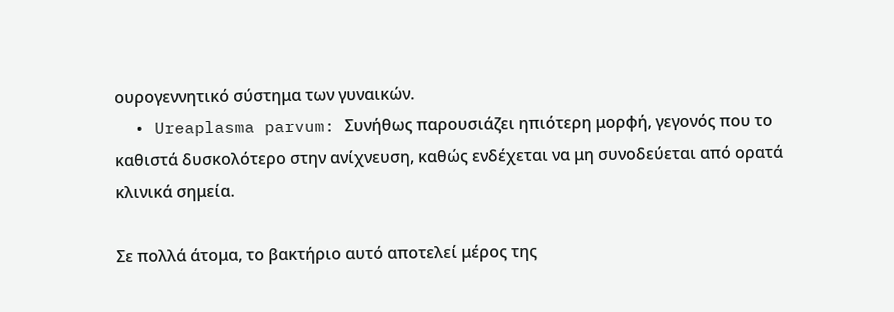ουρογεννητικό σύστημα των γυναικών.
  • Ureaplasma parvum: Συνήθως παρουσιάζει ηπιότερη μορφή, γεγονός που το καθιστά δυσκολότερο στην ανίχνευση, καθώς ενδέχεται να μη συνοδεύεται από ορατά κλινικά σημεία.

Σε πολλά άτομα, το βακτήριο αυτό αποτελεί μέρος της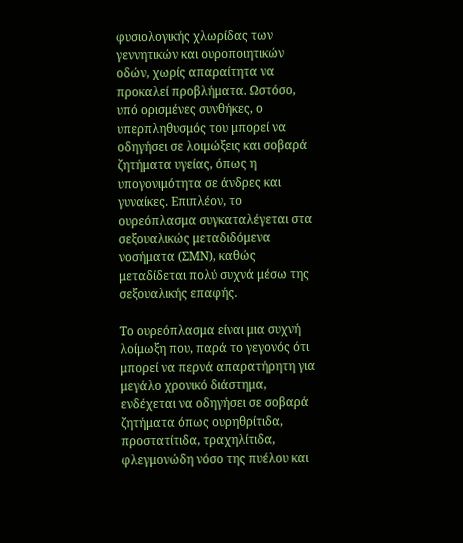φυσιολογικής χλωρίδας των γεννητικών και ουροποιητικών οδών, χωρίς απαραίτητα να προκαλεί προβλήματα. Ωστόσο, υπό ορισμένες συνθήκες, ο υπερπληθυσμός του μπορεί να οδηγήσει σε λοιμώξεις και σοβαρά ζητήματα υγείας, όπως η υπογονιμότητα σε άνδρες και γυναίκες. Επιπλέον, το ουρεόπλασμα συγκαταλέγεται στα σεξουαλικώς μεταδιδόμενα νοσήματα (ΣΜΝ), καθώς μεταδίδεται πολύ συχνά μέσω της σεξουαλικής επαφής.

Το ουρεόπλασμα είναι μια συχνή λοίμωξη που, παρά το γεγονός ότι μπορεί να περνά απαρατήρητη για μεγάλο χρονικό διάστημα, ενδέχεται να οδηγήσει σε σοβαρά ζητήματα όπως ουρηθρίτιδα, προστατίτιδα, τραχηλίτιδα, φλεγμονώδη νόσο της πυέλου και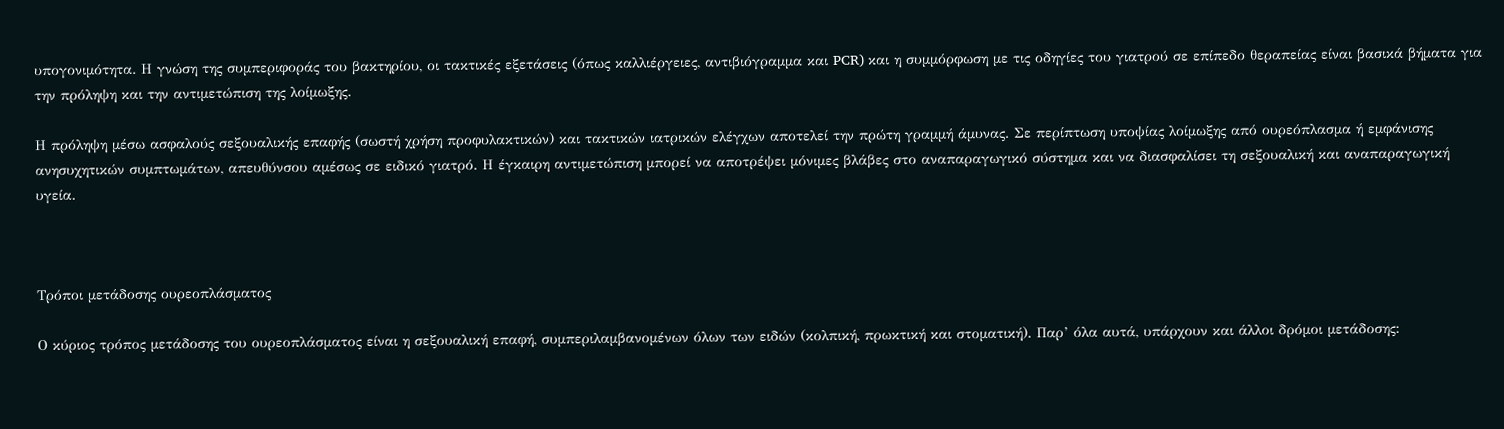υπογονιμότητα. Η γνώση της συμπεριφοράς του βακτηρίου, οι τακτικές εξετάσεις (όπως καλλιέργειες, αντιβιόγραμμα και PCR) και η συμμόρφωση με τις οδηγίες του γιατρού σε επίπεδο θεραπείας είναι βασικά βήματα για την πρόληψη και την αντιμετώπιση της λοίμωξης.

Η πρόληψη μέσω ασφαλούς σεξουαλικής επαφής (σωστή χρήση προφυλακτικών) και τακτικών ιατρικών ελέγχων αποτελεί την πρώτη γραμμή άμυνας. Σε περίπτωση υποψίας λοίμωξης από ουρεόπλασμα ή εμφάνισης ανησυχητικών συμπτωμάτων, απευθύνσου αμέσως σε ειδικό γιατρό. Η έγκαιρη αντιμετώπιση μπορεί να αποτρέψει μόνιμες βλάβες στο αναπαραγωγικό σύστημα και να διασφαλίσει τη σεξουαλική και αναπαραγωγική υγεία.



Τρόποι μετάδοσης ουρεοπλάσματος

Ο κύριος τρόπος μετάδοσης του ουρεοπλάσματος είναι η σεξουαλική επαφή, συμπεριλαμβανομένων όλων των ειδών (κολπική, πρωκτική και στοματική). Παρ’ όλα αυτά, υπάρχουν και άλλοι δρόμοι μετάδοσης: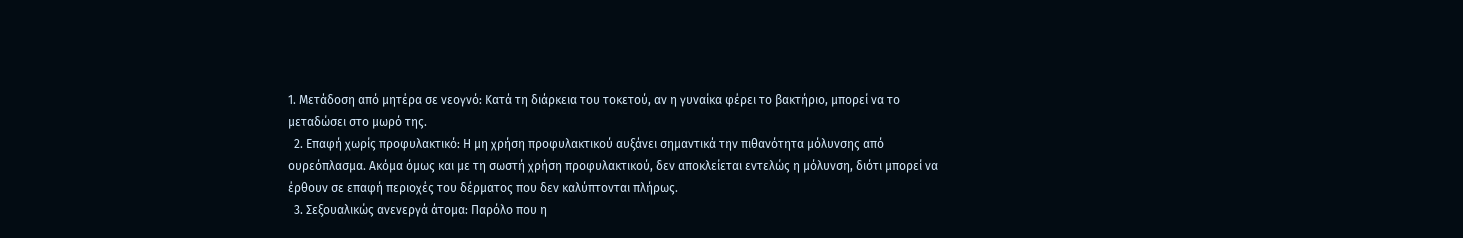1. Μετάδοση από μητέρα σε νεογνό: Κατά τη διάρκεια του τοκετού, αν η γυναίκα φέρει το βακτήριο, μπορεί να το μεταδώσει στο μωρό της.
  2. Επαφή χωρίς προφυλακτικό: Η μη χρήση προφυλακτικού αυξάνει σημαντικά την πιθανότητα μόλυνσης από ουρεόπλασμα. Ακόμα όμως και με τη σωστή χρήση προφυλακτικού, δεν αποκλείεται εντελώς η μόλυνση, διότι μπορεί να έρθουν σε επαφή περιοχές του δέρματος που δεν καλύπτονται πλήρως.
  3. Σεξουαλικώς ανενεργά άτομα: Παρόλο που η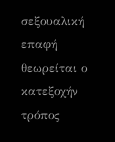σεξουαλική επαφή θεωρείται ο κατεξοχήν τρόπος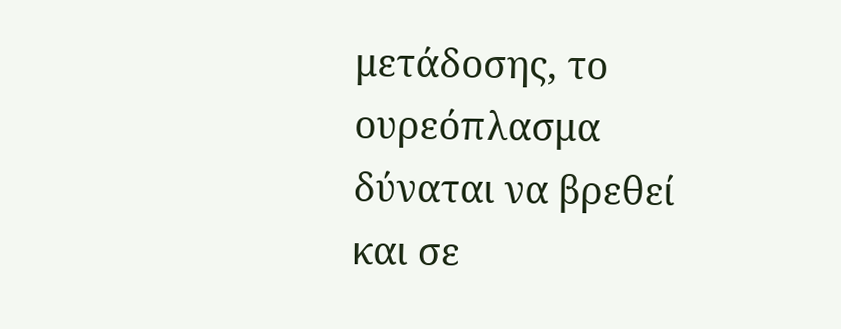μετάδοσης, το ουρεόπλασμα δύναται να βρεθεί και σε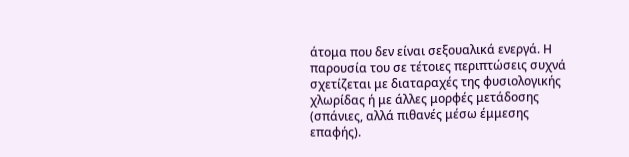άτομα που δεν είναι σεξουαλικά ενεργά. Η παρουσία του σε τέτοιες περιπτώσεις συχνά σχετίζεται με διαταραχές της φυσιολογικής χλωρίδας ή με άλλες μορφές μετάδοσης (σπάνιες, αλλά πιθανές μέσω έμμεσης επαφής).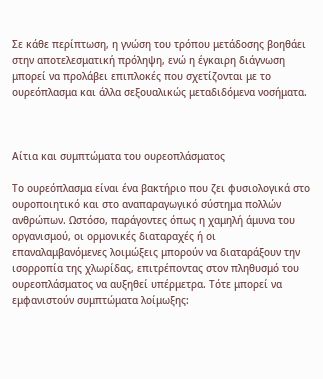Σε κάθε περίπτωση, η γνώση του τρόπου μετάδοσης βοηθάει στην αποτελεσματική πρόληψη, ενώ η έγκαιρη διάγνωση μπορεί να προλάβει επιπλοκές που σχετίζονται με το ουρεόπλασμα και άλλα σεξουαλικώς μεταδιδόμενα νοσήματα.



Αίτια και συμπτώματα του ουρεοπλάσματος

Το ουρεόπλασμα είναι ένα βακτήριο που ζει φυσιολογικά στο ουροποιητικό και στο αναπαραγωγικό σύστημα πολλών ανθρώπων. Ωστόσο, παράγοντες όπως η χαμηλή άμυνα του οργανισμού, οι ορμονικές διαταραχές ή οι επαναλαμβανόμενες λοιμώξεις μπορούν να διαταράξουν την ισορροπία της χλωρίδας, επιτρέποντας στον πληθυσμό του ουρεοπλάσματος να αυξηθεί υπέρμετρα. Τότε μπορεί να εμφανιστούν συμπτώματα λοίμωξης: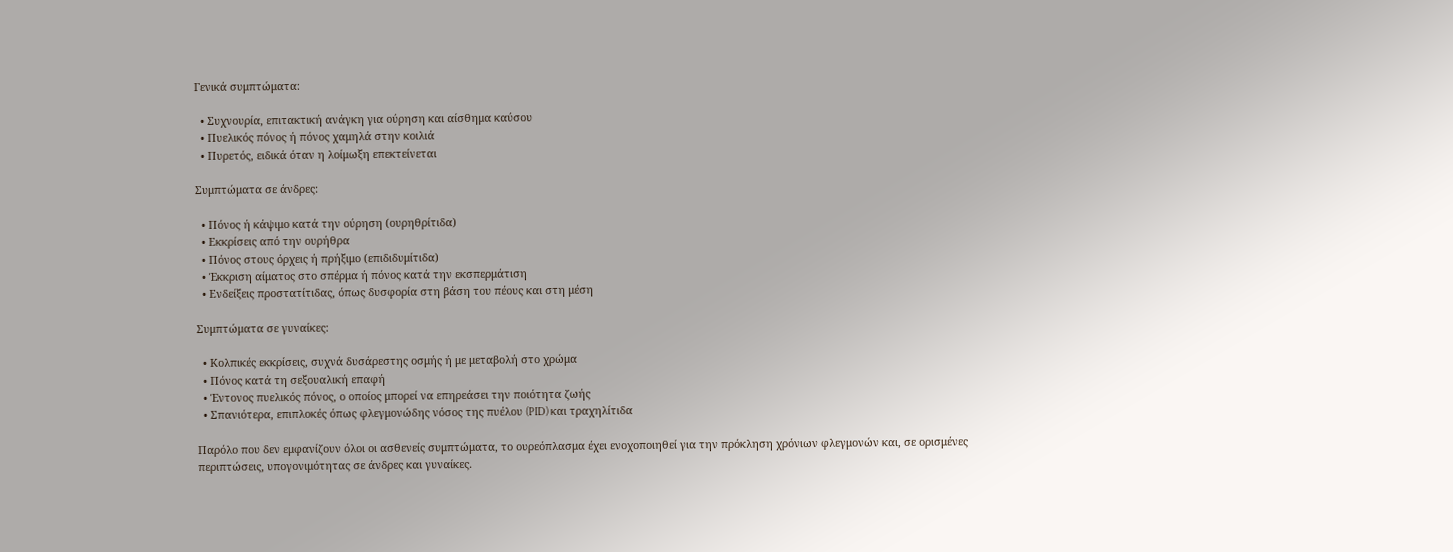Γενικά συμπτώματα:

  • Συχνουρία, επιτακτική ανάγκη για ούρηση και αίσθημα καύσου
  • Πυελικός πόνος ή πόνος χαμηλά στην κοιλιά
  • Πυρετός, ειδικά όταν η λοίμωξη επεκτείνεται

Συμπτώματα σε άνδρες:

  • Πόνος ή κάψιμο κατά την ούρηση (ουρηθρίτιδα)
  • Εκκρίσεις από την ουρήθρα
  • Πόνος στους όρχεις ή πρήξιμο (επιδιδυμίτιδα)
  • Έκκριση αίματος στο σπέρμα ή πόνος κατά την εκσπερμάτιση
  • Ενδείξεις προστατίτιδας, όπως δυσφορία στη βάση του πέους και στη μέση

Συμπτώματα σε γυναίκες:

  • Κολπικές εκκρίσεις, συχνά δυσάρεστης οσμής ή με μεταβολή στο χρώμα
  • Πόνος κατά τη σεξουαλική επαφή
  • Έντονος πυελικός πόνος, ο οποίος μπορεί να επηρεάσει την ποιότητα ζωής
  • Σπανιότερα, επιπλοκές όπως φλεγμονώδης νόσος της πυέλου (PID) και τραχηλίτιδα

Παρόλο που δεν εμφανίζουν όλοι οι ασθενείς συμπτώματα, το ουρεόπλασμα έχει ενοχοποιηθεί για την πρόκληση χρόνιων φλεγμονών και, σε ορισμένες περιπτώσεις, υπογονιμότητας σε άνδρες και γυναίκες.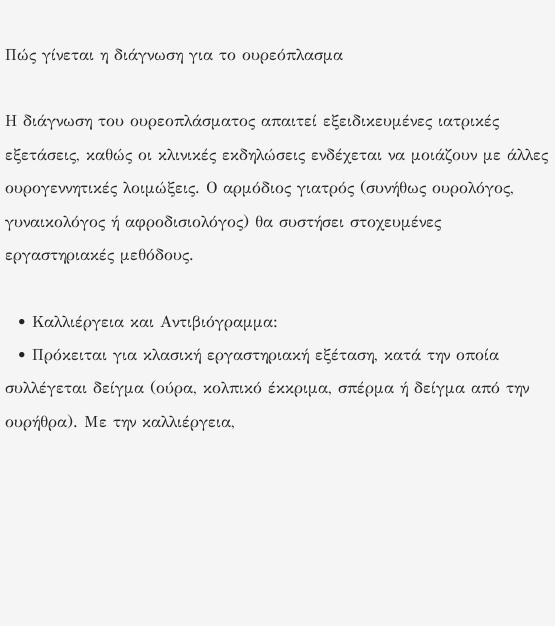Πώς γίνεται η διάγνωση για το ουρεόπλασμα

Η διάγνωση του ουρεοπλάσματος απαιτεί εξειδικευμένες ιατρικές εξετάσεις, καθώς οι κλινικές εκδηλώσεις ενδέχεται να μοιάζουν με άλλες ουρογεννητικές λοιμώξεις. Ο αρμόδιος γιατρός (συνήθως ουρολόγος, γυναικολόγος ή αφροδισιολόγος) θα συστήσει στοχευμένες εργαστηριακές μεθόδους.

  • Καλλιέργεια και Αντιβιόγραμμα:
  • Πρόκειται για κλασική εργαστηριακή εξέταση, κατά την οποία συλλέγεται δείγμα (ούρα, κολπικό έκκριμα, σπέρμα ή δείγμα από την ουρήθρα). Με την καλλιέργεια,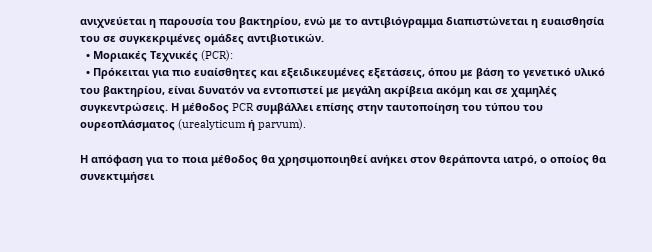ανιχνεύεται η παρουσία του βακτηρίου, ενώ με το αντιβιόγραμμα διαπιστώνεται η ευαισθησία του σε συγκεκριμένες ομάδες αντιβιοτικών.
  • Μοριακές Τεχνικές (PCR):
  • Πρόκειται για πιο ευαίσθητες και εξειδικευμένες εξετάσεις, όπου με βάση το γενετικό υλικό του βακτηρίου, είναι δυνατόν να εντοπιστεί με μεγάλη ακρίβεια ακόμη και σε χαμηλές συγκεντρώσεις. Η μέθοδος PCR συμβάλλει επίσης στην ταυτοποίηση του τύπου του ουρεοπλάσματος (urealyticum ή parvum).

Η απόφαση για το ποια μέθοδος θα χρησιμοποιηθεί ανήκει στον θεράποντα ιατρό, ο οποίος θα συνεκτιμήσει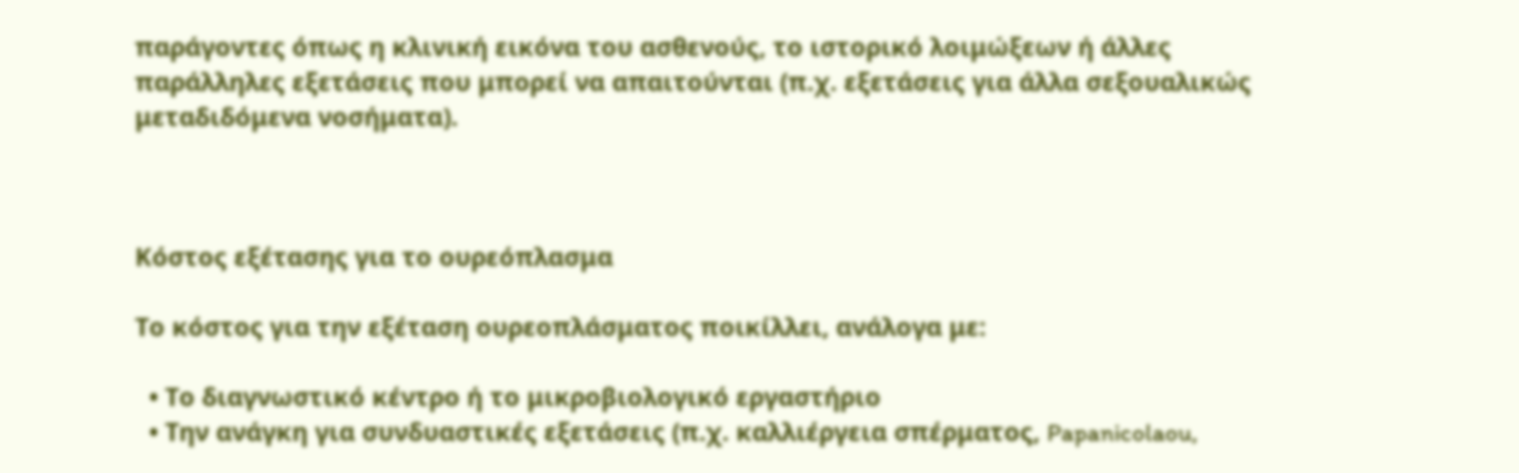παράγοντες όπως η κλινική εικόνα του ασθενούς, το ιστορικό λοιμώξεων ή άλλες παράλληλες εξετάσεις που μπορεί να απαιτούνται (π.χ. εξετάσεις για άλλα σεξουαλικώς μεταδιδόμενα νοσήματα).



Κόστος εξέτασης για το ουρεόπλασμα

Το κόστος για την εξέταση ουρεοπλάσματος ποικίλλει, ανάλογα με:

  • Το διαγνωστικό κέντρο ή το μικροβιολογικό εργαστήριο
  • Την ανάγκη για συνδυαστικές εξετάσεις (π.χ. καλλιέργεια σπέρματος, Papanicolaou,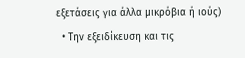εξετάσεις για άλλα μικρόβια ή ιούς)
  • Την εξειδίκευση και τις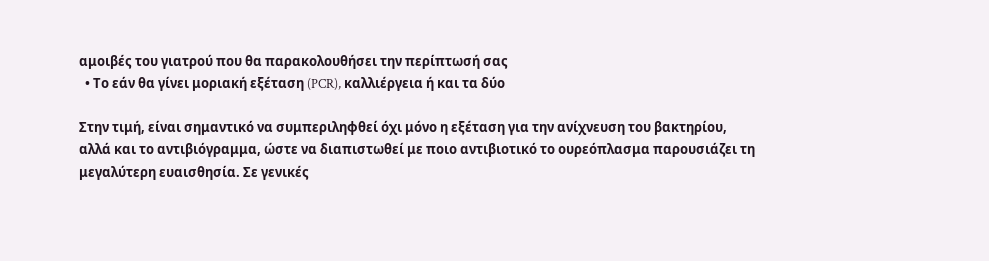αμοιβές του γιατρού που θα παρακολουθήσει την περίπτωσή σας
  • Το εάν θα γίνει μοριακή εξέταση (PCR), καλλιέργεια ή και τα δύο

Στην τιμή, είναι σημαντικό να συμπεριληφθεί όχι μόνο η εξέταση για την ανίχνευση του βακτηρίου, αλλά και το αντιβιόγραμμα, ώστε να διαπιστωθεί με ποιο αντιβιοτικό το ουρεόπλασμα παρουσιάζει τη μεγαλύτερη ευαισθησία. Σε γενικές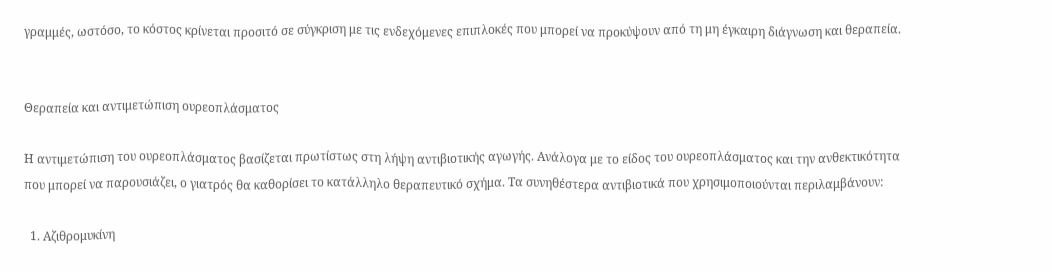γραμμές, ωστόσο, το κόστος κρίνεται προσιτό σε σύγκριση με τις ενδεχόμενες επιπλοκές που μπορεί να προκύψουν από τη μη έγκαιρη διάγνωση και θεραπεία.


Θεραπεία και αντιμετώπιση ουρεοπλάσματος

Η αντιμετώπιση του ουρεοπλάσματος βασίζεται πρωτίστως στη λήψη αντιβιοτικής αγωγής. Ανάλογα με το είδος του ουρεοπλάσματος και την ανθεκτικότητα που μπορεί να παρουσιάζει, ο γιατρός θα καθορίσει το κατάλληλο θεραπευτικό σχήμα. Τα συνηθέστερα αντιβιοτικά που χρησιμοποιούνται περιλαμβάνουν:

  1. Αζιθρομυκίνη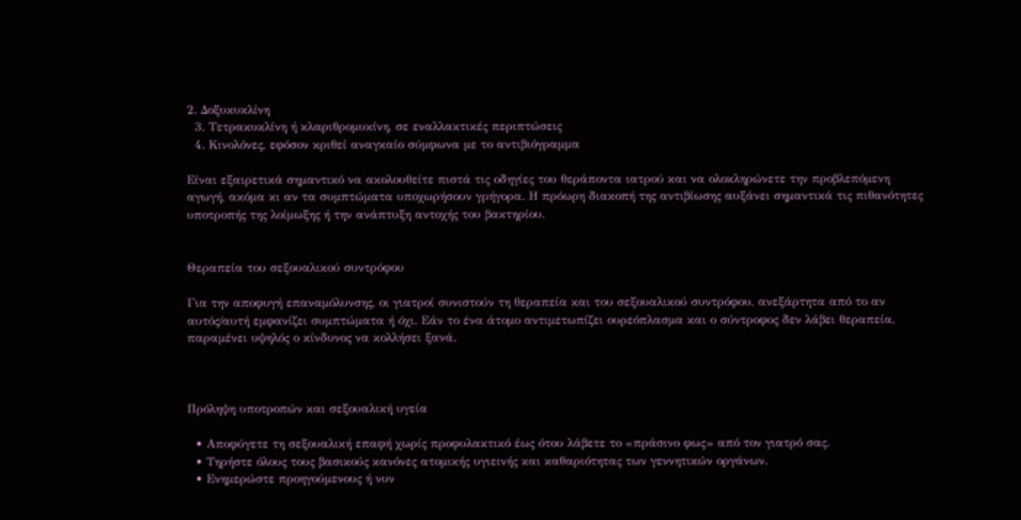2. Δοξυκυκλίνη
  3. Τετρακυκλίνη ή κλαριθρομυκίνη, σε εναλλακτικές περιπτώσεις
  4. Κινολόνες, εφόσον κριθεί αναγκαίο σύμφωνα με το αντιβιόγραμμα

Είναι εξαιρετικά σημαντικό να ακολουθείτε πιστά τις οδηγίες του θεράποντα ιατρού και να ολοκληρώνετε την προβλεπόμενη αγωγή, ακόμα κι αν τα συμπτώματα υποχωρήσουν γρήγορα. Η πρόωρη διακοπή της αντιβίωσης αυξάνει σημαντικά τις πιθανότητες υποτροπής της λοίμωξης ή την ανάπτυξη αντοχής του βακτηρίου.


Θεραπεία του σεξουαλικού συντρόφου

Για την αποφυγή επαναμόλυνσης, οι γιατροί συνιστούν τη θεραπεία και του σεξουαλικού συντρόφου, ανεξάρτητα από το αν αυτός/αυτή εμφανίζει συμπτώματα ή όχι. Εάν το ένα άτομο αντιμετωπίζει ουρεόπλασμα και ο σύντροφος δεν λάβει θεραπεία, παραμένει υψηλός ο κίνδυνος να κολλήσει ξανά.



Πρόληψη υποτροπών και σεξουαλική υγεία

  • Αποφύγετε τη σεξουαλική επαφή χωρίς προφυλακτικό έως ότου λάβετε το «πράσινο φως» από τον γιατρό σας.
  • Τηρήστε όλους τους βασικούς κανόνες ατομικής υγιεινής και καθαριότητας των γεννητικών οργάνων.
  • Ενημερώστε προηγούμενους ή νυν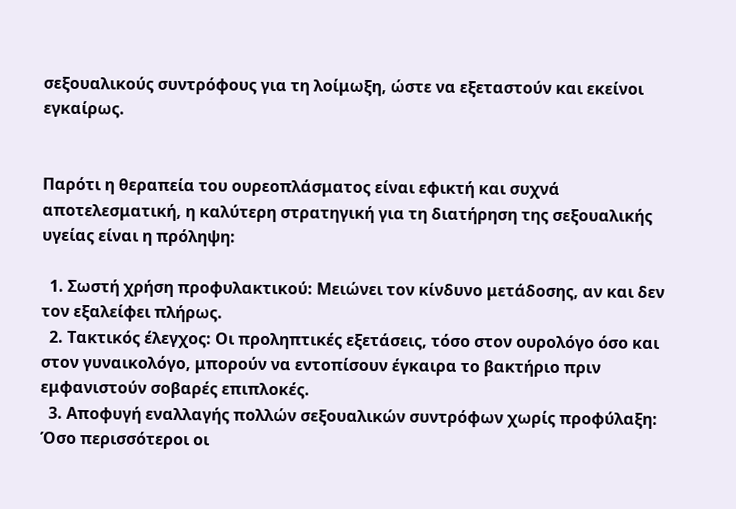σεξουαλικούς συντρόφους για τη λοίμωξη, ώστε να εξεταστούν και εκείνοι εγκαίρως.


Παρότι η θεραπεία του ουρεοπλάσματος είναι εφικτή και συχνά αποτελεσματική, η καλύτερη στρατηγική για τη διατήρηση της σεξουαλικής υγείας είναι η πρόληψη:

  1. Σωστή χρήση προφυλακτικού: Μειώνει τον κίνδυνο μετάδοσης, αν και δεν τον εξαλείφει πλήρως.
  2. Τακτικός έλεγχος: Οι προληπτικές εξετάσεις, τόσο στον ουρολόγο όσο και στον γυναικολόγο, μπορούν να εντοπίσουν έγκαιρα το βακτήριο πριν εμφανιστούν σοβαρές επιπλοκές.
  3. Αποφυγή εναλλαγής πολλών σεξουαλικών συντρόφων χωρίς προφύλαξη: Όσο περισσότεροι οι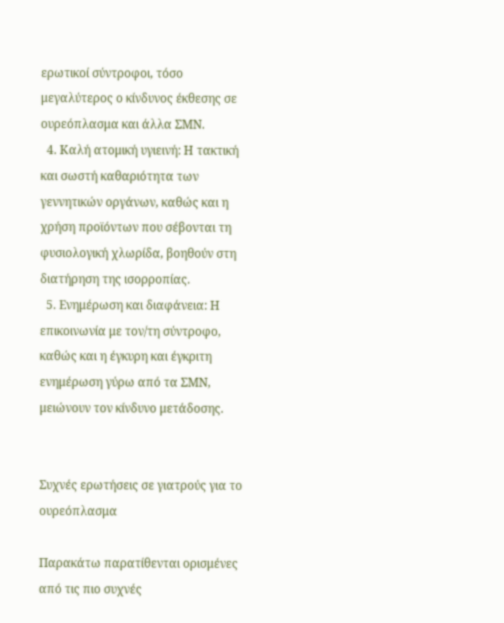ερωτικοί σύντροφοι, τόσο μεγαλύτερος ο κίνδυνος έκθεσης σε ουρεόπλασμα και άλλα ΣΜΝ.
  4. Καλή ατομική υγιεινή: Η τακτική και σωστή καθαριότητα των γεννητικών οργάνων, καθώς και η χρήση προϊόντων που σέβονται τη φυσιολογική χλωρίδα, βοηθούν στη διατήρηση της ισορροπίας.
  5. Ενημέρωση και διαφάνεια: Η επικοινωνία με τον/τη σύντροφο, καθώς και η έγκυρη και έγκριτη ενημέρωση γύρω από τα ΣΜΝ, μειώνουν τον κίνδυνο μετάδοσης.


Συχνές ερωτήσεις σε γιατρούς για το ουρεόπλασμα

Παρακάτω παρατίθενται ορισμένες από τις πιο συχνές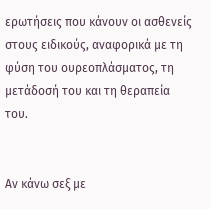ερωτήσεις που κάνουν οι ασθενείς στους ειδικούς, αναφορικά με τη φύση του ουρεοπλάσματος, τη μετάδοσή του και τη θεραπεία του.


Αν κάνω σεξ με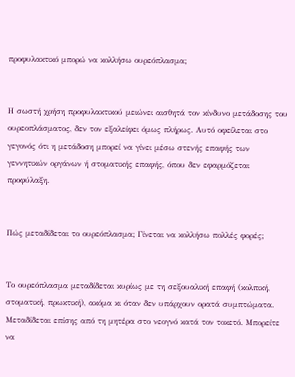προφυλακτικό μπορώ να κολλήσω ουρεόπλασμα;


Η σωστή χρήση προφυλακτικού μειώνει αισθητά τον κίνδυνο μετάδοσης του ουρεοπλάσματος, δεν τον εξαλείφει όμως πλήρως. Αυτό οφείλεται στο γεγονός ότι η μετάδοση μπορεί να γίνει μέσω στενής επαφής των γεννητικών οργάνων ή στοματικής επαφής, όπου δεν εφαρμόζεται προφύλαξη.


Πώς μεταδίδεται το ουρεόπλασμα; Γίνεται να κολλήσω πολλές φορές;


Το ουρεόπλασμα μεταδίδεται κυρίως με τη σεξουαλική επαφή (κολπική, στοματική, πρωκτική), ακόμα κι όταν δεν υπάρχουν ορατά συμπτώματα. Μεταδίδεται επίσης από τη μητέρα στο νεογνό κατά τον τοκετό. Μπορείτε να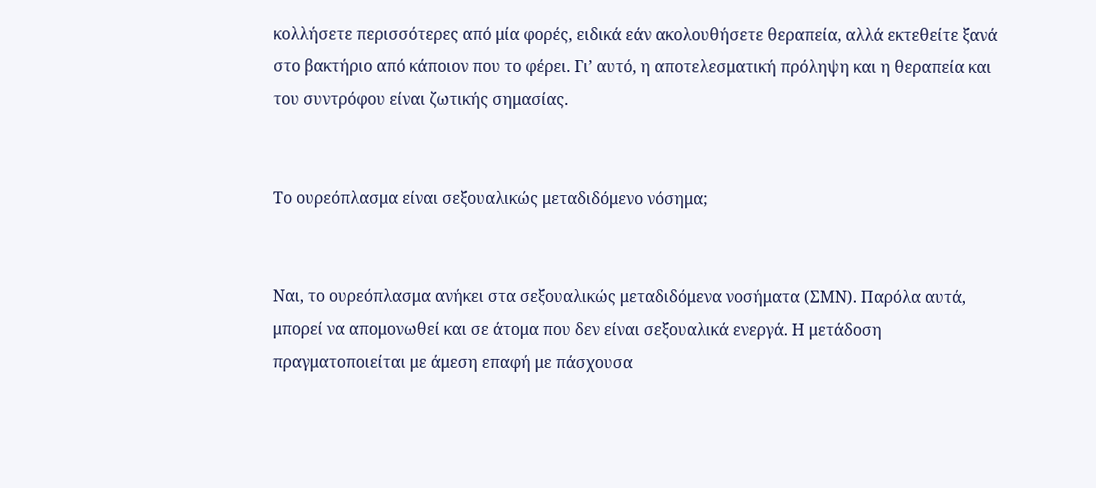κολλήσετε περισσότερες από μία φορές, ειδικά εάν ακολουθήσετε θεραπεία, αλλά εκτεθείτε ξανά στο βακτήριο από κάποιον που το φέρει. Γι’ αυτό, η αποτελεσματική πρόληψη και η θεραπεία και του συντρόφου είναι ζωτικής σημασίας.


Το ουρεόπλασμα είναι σεξουαλικώς μεταδιδόμενο νόσημα;


Ναι, το ουρεόπλασμα ανήκει στα σεξουαλικώς μεταδιδόμενα νοσήματα (ΣΜΝ). Παρόλα αυτά, μπορεί να απομονωθεί και σε άτομα που δεν είναι σεξουαλικά ενεργά. Η μετάδοση πραγματοποιείται με άμεση επαφή με πάσχουσα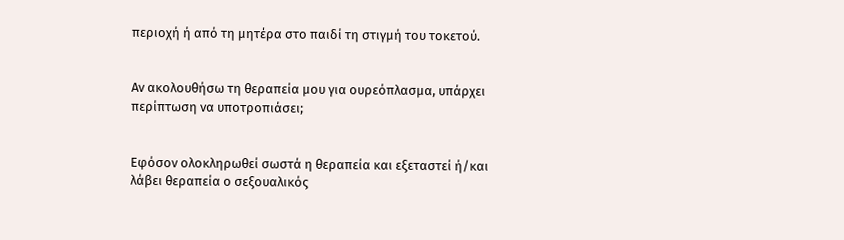περιοχή ή από τη μητέρα στο παιδί τη στιγμή του τοκετού.


Αν ακολουθήσω τη θεραπεία μου για ουρεόπλασμα, υπάρχει περίπτωση να υποτροπιάσει;


Εφόσον ολοκληρωθεί σωστά η θεραπεία και εξεταστεί ή/και λάβει θεραπεία ο σεξουαλικός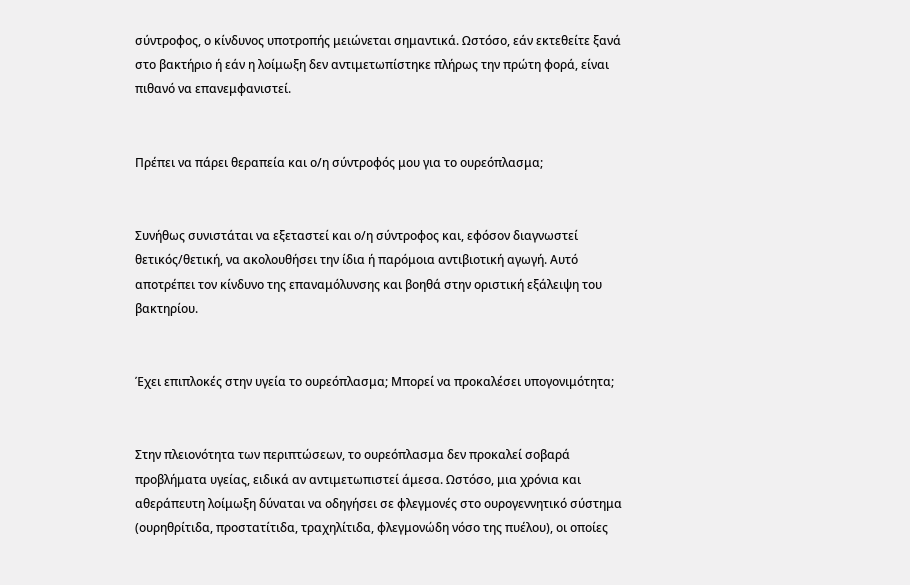σύντροφος, ο κίνδυνος υποτροπής μειώνεται σημαντικά. Ωστόσο, εάν εκτεθείτε ξανά στο βακτήριο ή εάν η λοίμωξη δεν αντιμετωπίστηκε πλήρως την πρώτη φορά, είναι πιθανό να επανεμφανιστεί.


Πρέπει να πάρει θεραπεία και ο/η σύντροφός μου για το ουρεόπλασμα;


Συνήθως συνιστάται να εξεταστεί και ο/η σύντροφος και, εφόσον διαγνωστεί θετικός/θετική, να ακολουθήσει την ίδια ή παρόμοια αντιβιοτική αγωγή. Αυτό αποτρέπει τον κίνδυνο της επαναμόλυνσης και βοηθά στην οριστική εξάλειψη του βακτηρίου.


Έχει επιπλοκές στην υγεία το ουρεόπλασμα; Μπορεί να προκαλέσει υπογονιμότητα;


Στην πλειονότητα των περιπτώσεων, το ουρεόπλασμα δεν προκαλεί σοβαρά προβλήματα υγείας, ειδικά αν αντιμετωπιστεί άμεσα. Ωστόσο, μια χρόνια και αθεράπευτη λοίμωξη δύναται να οδηγήσει σε φλεγμονές στο ουρογεννητικό σύστημα (ουρηθρίτιδα, προστατίτιδα, τραχηλίτιδα, φλεγμονώδη νόσο της πυέλου), οι οποίες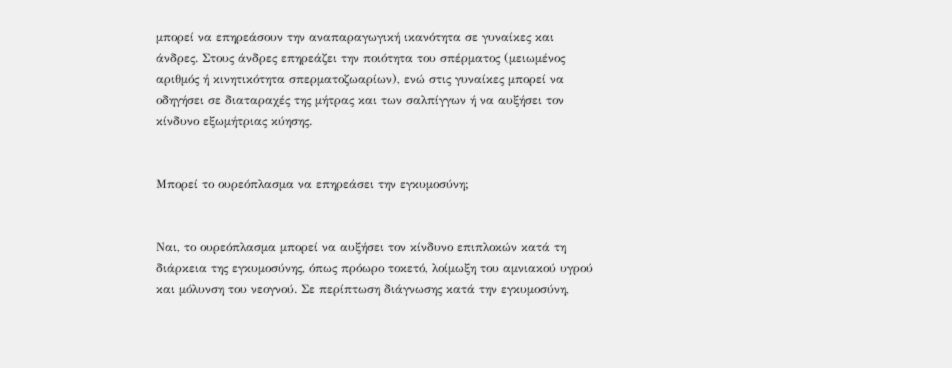μπορεί να επηρεάσουν την αναπαραγωγική ικανότητα σε γυναίκες και άνδρες. Στους άνδρες επηρεάζει την ποιότητα του σπέρματος (μειωμένος αριθμός ή κινητικότητα σπερματοζωαρίων), ενώ στις γυναίκες μπορεί να οδηγήσει σε διαταραχές της μήτρας και των σαλπίγγων ή να αυξήσει τον κίνδυνο εξωμήτριας κύησης.


Μπορεί το ουρεόπλασμα να επηρεάσει την εγκυμοσύνη;


Ναι, το ουρεόπλασμα μπορεί να αυξήσει τον κίνδυνο επιπλοκών κατά τη διάρκεια της εγκυμοσύνης, όπως πρόωρο τοκετό, λοίμωξη του αμνιακού υγρού και μόλυνση του νεογνού. Σε περίπτωση διάγνωσης κατά την εγκυμοσύνη,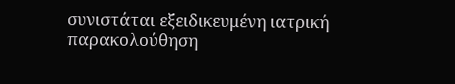συνιστάται εξειδικευμένη ιατρική παρακολούθηση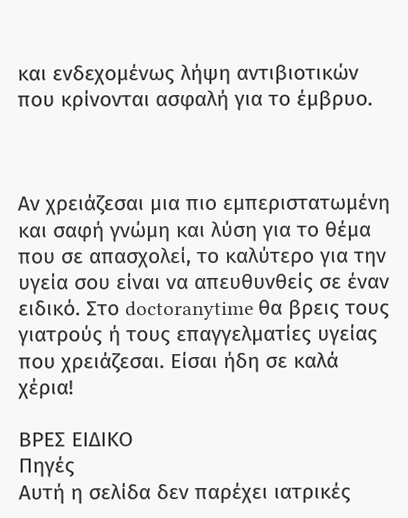και ενδεχομένως λήψη αντιβιοτικών που κρίνονται ασφαλή για το έμβρυο.



Αν χρειάζεσαι μια πιο εμπεριστατωμένη και σαφή γνώμη και λύση για το θέμα που σε απασχολεί, το καλύτερο για την υγεία σου είναι να απευθυνθείς σε έναν ειδικό. Στο doctoranytime θα βρεις τους γιατρούς ή τους επαγγελματίες υγείας που χρειάζεσαι. Είσαι ήδη σε καλά χέρια!

ΒΡΕΣ ΕΙΔΙΚΟ
Πηγές
Αυτή η σελίδα δεν παρέχει ιατρικές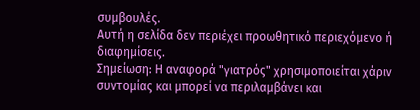συμβουλές.
Αυτή η σελίδα δεν περιέχει προωθητικό περιεχόμενο ή διαφημίσεις.
Σημείωση: Η αναφορά "γιατρός" χρησιμοποιείται χάριν συντομίας και μπορεί να περιλαμβάνει και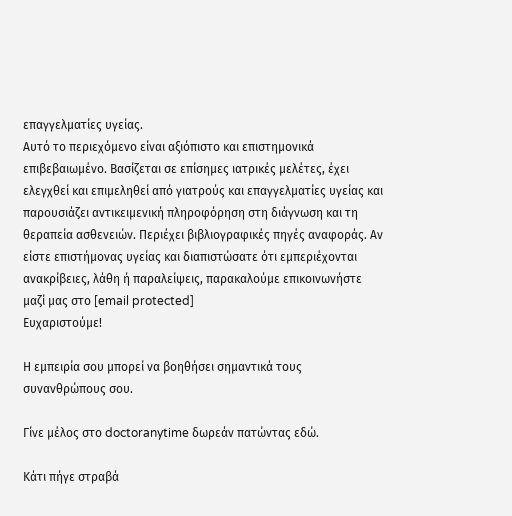επαγγελματίες υγείας.
Αυτό το περιεχόμενο είναι αξιόπιστο και επιστημονικά επιβεβαιωμένο. Βασίζεται σε επίσημες ιατρικές μελέτες, έχει ελεγχθεί και επιμεληθεί από γιατρούς και επαγγελματίες υγείας και παρουσιάζει αντικειμενική πληροφόρηση στη διάγνωση και τη θεραπεία ασθενειών. Περιέχει βιβλιογραφικές πηγές αναφοράς. Αν είστε επιστήμονας υγείας και διαπιστώσατε ότι εμπεριέχονται ανακρίβειες, λάθη ή παραλείψεις, παρακαλούμε επικοινωνήστε μαζί μας στο [email protected]
Ευχαριστούμε!

Η εμπειρία σου μπορεί να βοηθήσει σημαντικά τους συνανθρώπους σου.

Γίνε μέλος στο doctoranytime δωρεάν πατώντας εδώ.

Κάτι πήγε στραβά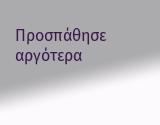Προσπάθησε αργότερα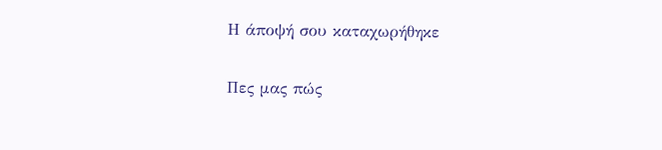Η άποψή σου καταχωρήθηκε

Πες μας πώς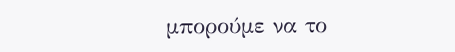μπορούμε να το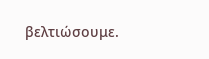βελτιώσουμε.